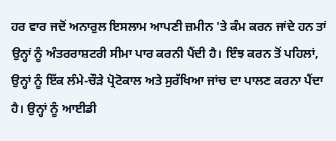ਹਰ ਵਾਰ ਜਦੋਂ ਅਨਾਰੁਲ ਇਸਲਾਮ ਆਪਣੀ ਜ਼ਮੀਨ 'ਤੇ ਕੰਮ ਕਰਨ ਜਾਂਦੇ ਹਨ ਤਾਂ ਉਨ੍ਹਾਂ ਨੂੰ ਅੰਤਰਰਾਸ਼ਟਰੀ ਸੀਮਾ ਪਾਰ ਕਰਨੀ ਪੈਂਦੀ ਹੈ। ਇੰਝ ਕਰਨ ਤੋਂ ਪਹਿਲਾਂ, ਉਨ੍ਹਾਂ ਨੂੰ ਇੱਕ ਲੰਮੇ-ਚੌੜੇ ਪ੍ਰੋਟੋਕਾਲ ਅਤੇ ਸੁਰੱਖਿਆ ਜਾਂਚ ਦਾ ਪਾਲਣ ਕਰਨਾ ਪੈਂਦਾ ਹੈ। ਉਨ੍ਹਾਂ ਨੂੰ ਆਈਡੀ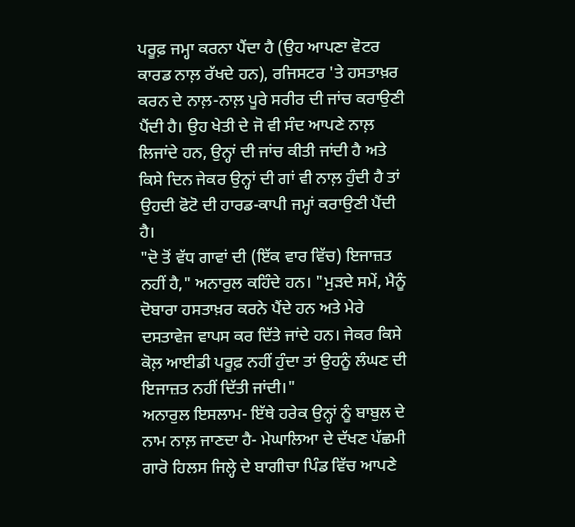ਪਰੂਫ਼ ਜਮ੍ਹਾ ਕਰਨਾ ਪੈਂਦਾ ਹੈ (ਉਹ ਆਪਣਾ ਵੋਟਰ ਕਾਰਡ ਨਾਲ਼ ਰੱਖਦੇ ਹਨ), ਰਜਿਸਟਰ 'ਤੇ ਹਸਤਾਖ਼ਰ ਕਰਨ ਦੇ ਨਾਲ਼-ਨਾਲ਼ ਪੂਰੇ ਸਰੀਰ ਦੀ ਜਾਂਚ ਕਰਾਉਣੀ ਪੈਂਦੀ ਹੈ। ਉਹ ਖੇਤੀ ਦੇ ਜੋ ਵੀ ਸੰਦ ਆਪਣੇ ਨਾਲ਼ ਲਿਜਾਂਦੇ ਹਨ, ਉਨ੍ਹਾਂ ਦੀ ਜਾਂਚ ਕੀਤੀ ਜਾਂਦੀ ਹੈ ਅਤੇ ਕਿਸੇ ਦਿਨ ਜੇਕਰ ਉਨ੍ਹਾਂ ਦੀ ਗਾਂ ਵੀ ਨਾਲ਼ ਹੁੰਦੀ ਹੈ ਤਾਂ ਉਹਦੀ ਫੋਟੋ ਦੀ ਹਾਰਡ-ਕਾਪੀ ਜਮ੍ਹਾਂ ਕਰਾਉਣੀ ਪੈਂਦੀ ਹੈ।
"ਦੋ ਤੋਂ ਵੱਧ ਗਾਵਾਂ ਦੀ (ਇੱਕ ਵਾਰ ਵਿੱਚ) ਇਜਾਜ਼ਤ ਨਹੀਂ ਹੈ," ਅਨਾਰੁਲ ਕਹਿੰਦੇ ਹਨ। "ਮੁੜਦੇ ਸਮੇਂ, ਮੈਨੂੰ ਦੋਬਾਰਾ ਹਸਤਾਖ਼ਰ ਕਰਨੇ ਪੈਂਦੇ ਹਨ ਅਤੇ ਮੇਰੇ ਦਸਤਾਵੇਜ ਵਾਪਸ ਕਰ ਦਿੱਤੇ ਜਾਂਦੇ ਹਨ। ਜੇਕਰ ਕਿਸੇ ਕੋਲ਼ ਆਈਡੀ ਪਰੂਫ਼ ਨਹੀਂ ਹੁੰਦਾ ਤਾਂ ਉਹਨੂੰ ਲੰਘਣ ਦੀ ਇਜਾਜ਼ਤ ਨਹੀਂ ਦਿੱਤੀ ਜਾਂਦੀ।"
ਅਨਾਰੁਲ ਇਸਲਾਮ- ਇੱਥੇ ਹਰੇਕ ਉਨ੍ਹਾਂ ਨੂੰ ਬਾਬੁਲ ਦੇ ਨਾਮ ਨਾਲ਼ ਜਾਣਦਾ ਹੈ- ਮੇਘਾਲਿਆ ਦੇ ਦੱਖਣ ਪੱਛਮੀ ਗਾਰੋ ਹਿਲਸ ਜਿਲ੍ਹੇ ਦੇ ਬਾਗੀਚਾ ਪਿੰਡ ਵਿੱਚ ਆਪਣੇ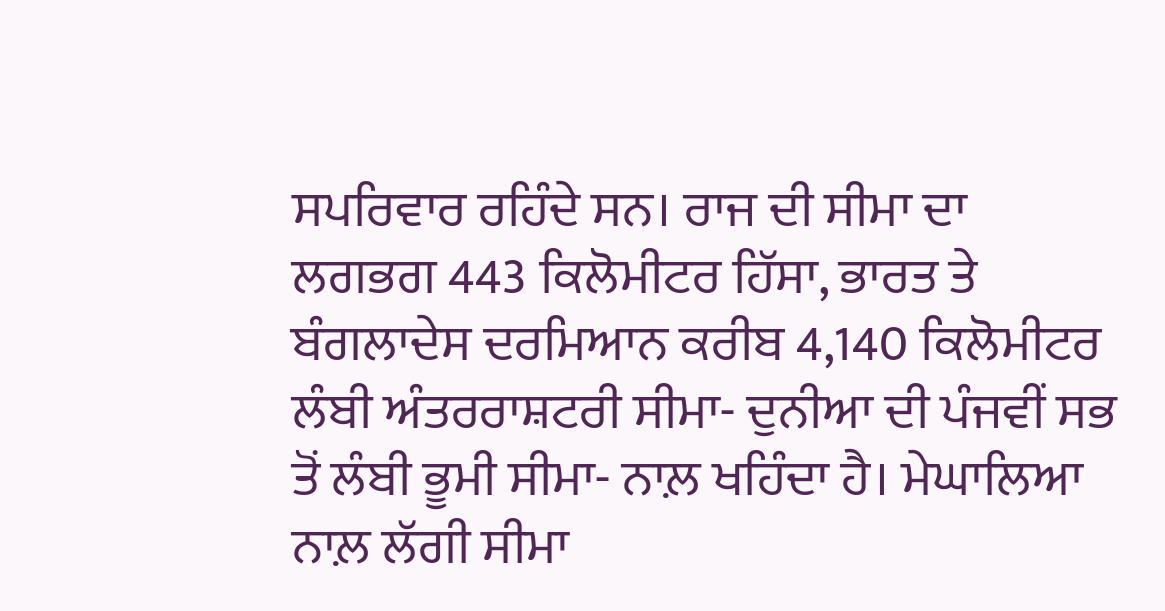ਸਪਰਿਵਾਰ ਰਹਿੰਦੇ ਸਨ। ਰਾਜ ਦੀ ਸੀਮਾ ਦਾ ਲਗਭਗ 443 ਕਿਲੋਮੀਟਰ ਹਿੱਸਾ, ਭਾਰਤ ਤੇ ਬੰਗਲਾਦੇਸ ਦਰਮਿਆਨ ਕਰੀਬ 4,140 ਕਿਲੋਮੀਟਰ ਲੰਬੀ ਅੰਤਰਰਾਸ਼ਟਰੀ ਸੀਮਾ- ਦੁਨੀਆ ਦੀ ਪੰਜਵੀਂ ਸਭ ਤੋਂ ਲੰਬੀ ਭੂਮੀ ਸੀਮਾ- ਨਾਲ਼ ਖਹਿੰਦਾ ਹੈ। ਮੇਘਾਲਿਆ ਨਾਲ਼ ਲੱਗੀ ਸੀਮਾ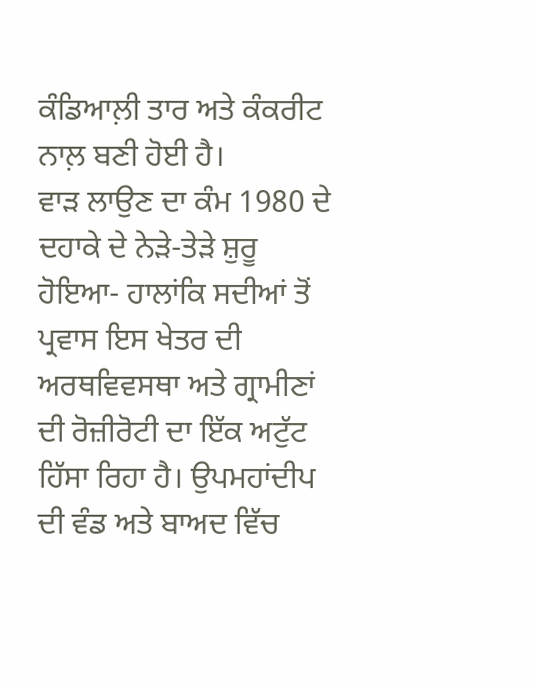ਕੰਡਿਆਲ਼ੀ ਤਾਰ ਅਤੇ ਕੰਕਰੀਟ ਨਾਲ਼ ਬਣੀ ਹੋਈ ਹੈ।
ਵਾੜ ਲਾਉਣ ਦਾ ਕੰਮ 1980 ਦੇ ਦਹਾਕੇ ਦੇ ਨੇੜੇ-ਤੇੜੇ ਸ਼ੁਰੂ ਹੋਇਆ- ਹਾਲਾਂਕਿ ਸਦੀਆਂ ਤੋਂ ਪ੍ਰਵਾਸ ਇਸ ਖੇਤਰ ਦੀ ਅਰਥਵਿਵਸਥਾ ਅਤੇ ਗ੍ਰਾਮੀਣਾਂ ਦੀ ਰੋਜ਼ੀਰੋਟੀ ਦਾ ਇੱਕ ਅਟੁੱਟ ਹਿੱਸਾ ਰਿਹਾ ਹੈ। ਉਪਮਹਾਂਦੀਪ ਦੀ ਵੰਡ ਅਤੇ ਬਾਅਦ ਵਿੱਚ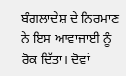ਬੰਗਲਾਦੇਸ਼ ਦੇ ਨਿਰਮਾਣ ਨੇ ਇਸ ਆਵਾਜਾਈ ਨੂੰ ਰੋਕ ਦਿੱਤਾ। ਦੋਵਾਂ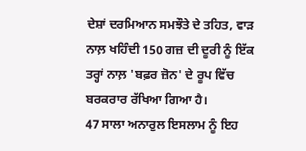ਦੇਸ਼ਾਂ ਦਰਮਿਆਨ ਸਮਝੌਤੇ ਦੇ ਤਹਿਤ, ਵਾੜ ਨਾਲ਼ ਖਹਿੰਦੀ 150 ਗਜ਼ ਦੀ ਦੂਰੀ ਨੂੰ ਇੱਕ ਤਰ੍ਹਾਂ ਨਾਲ਼ 'ਬਫ਼ਰ ਜ਼ੋਨ' ਦੇ ਰੂਪ ਵਿੱਚ ਬਰਕਰਾਰ ਰੱਖਿਆ ਗਿਆ ਹੈ।
47 ਸਾਲਾ ਅਨਾਰੁਲ ਇਸਲਾਮ ਨੂੰ ਇਹ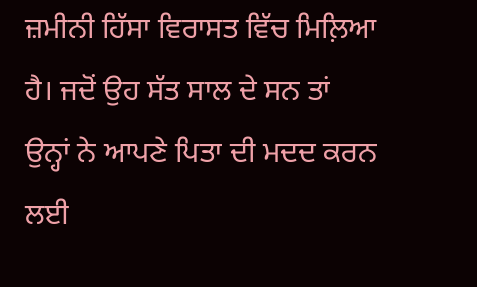ਜ਼ਮੀਨੀ ਹਿੱਸਾ ਵਿਰਾਸਤ ਵਿੱਚ ਮਿਲ਼ਿਆ ਹੈ। ਜਦੋਂ ਉਹ ਸੱਤ ਸਾਲ ਦੇ ਸਨ ਤਾਂ ਉਨ੍ਹਾਂ ਨੇ ਆਪਣੇ ਪਿਤਾ ਦੀ ਮਦਦ ਕਰਨ ਲਈ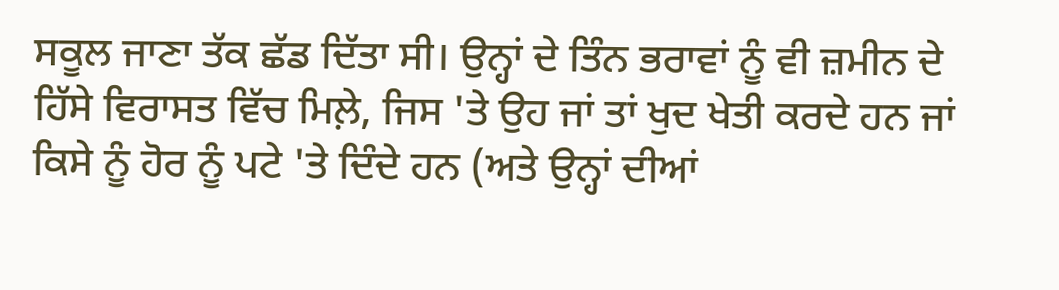ਸਕੂਲ ਜਾਣਾ ਤੱਕ ਛੱਡ ਦਿੱਤਾ ਸੀ। ਉਨ੍ਹਾਂ ਦੇ ਤਿੰਨ ਭਰਾਵਾਂ ਨੂੰ ਵੀ ਜ਼ਮੀਨ ਦੇ ਹਿੱਸੇ ਵਿਰਾਸਤ ਵਿੱਚ ਮਿਲ਼ੇ, ਜਿਸ 'ਤੇ ਉਹ ਜਾਂ ਤਾਂ ਖੁਦ ਖੇਤੀ ਕਰਦੇ ਹਨ ਜਾਂ ਕਿਸੇ ਨੂੰ ਹੋਰ ਨੂੰ ਪਟੇ 'ਤੇ ਦਿੰਦੇ ਹਨ (ਅਤੇ ਉਨ੍ਹਾਂ ਦੀਆਂ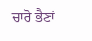ਚਾਰੋ ਭੈਣਾਂ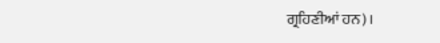ਗ੍ਰਹਿਣੀਆਂ ਹਨ)।